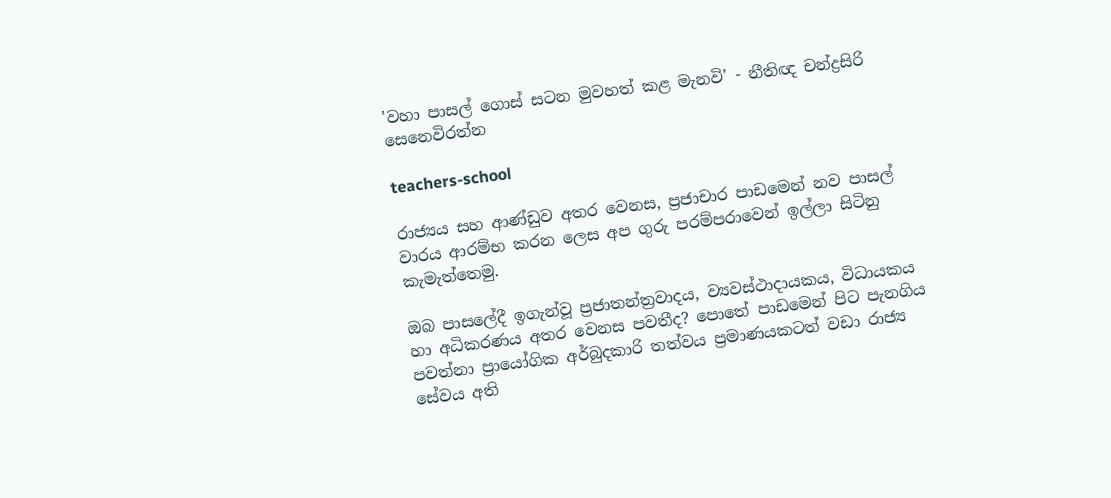'වහා පාසල් ගොස් සටන මුවහත් කළ මැනවි' - නීතිඥ චන්ද්‍රසිරි සෙනෙවිරත්න

teachers-school

රාජ්‍යය සහ ආණ්ඩුව අතර වෙනස, ප්‍රජාචාර පාඩමෙන් නව පාසල් වාරය ආරම්භ කරන ලෙස අප ගුරු පරම්පරාවෙන් ඉල්ලා සිටිනු කැමැත්තෙමු.

ඔබ පාසලේදී ඉගැන්වූ ප්‍රජාතන්ත්‍රවාදය, ව්‍යවස්ථාදායකය, විධායකය හා අධිකරණය අතර වෙනස පවතීද? පොතේ පාඩමෙන් පිට පැනගිය පවත්නා ප්‍රායෝගික අර්බුදකාරි තත්වය ප්‍රමාණයකටත් වඩා රාජ්‍ය සේවය අති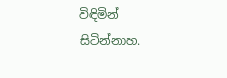විඳිමින් සිටින්නාහ.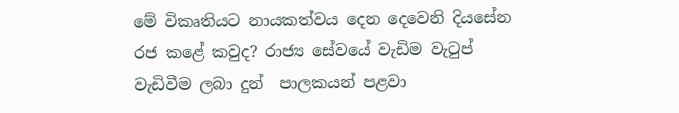මේ විකෘතියට නායකත්වය දෙන දෙවෙනි දියසේන රජ කළේ කවුද? රාජ්‍ය සේවයේ වැඩිම වැටුප් වැඩිවීම ලබා දුන්  පාලකයන් පළවා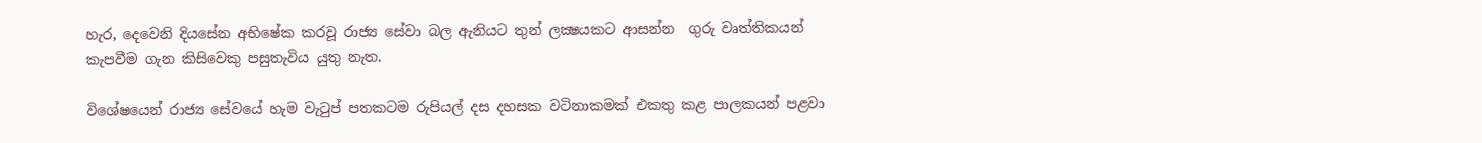හැර, දෙවෙනි දියසේන අභිෂේක කරවූ රාජ්‍ය සේවා බල ඇනියට තුන් ලක්‍ෂයකට ආසන්න  ගුරු වෘත්තිකයන් කැපවීම ගැන කිසිවෙකු පසුතැවිය යුතු නැත.

විශේෂයෙන් රාජ්‍ය සේවයේ හැම වැටුප් පතකටම රුපියල් දස දහසක වටිනාකමක් එකතු කළ පාලකයන් පළවා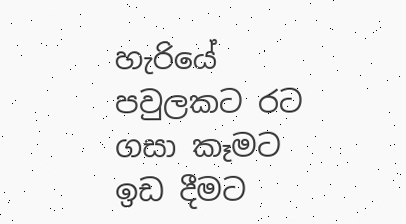හැරියේ පවුලකට රට ගසා කෑමට ඉඩ දීමට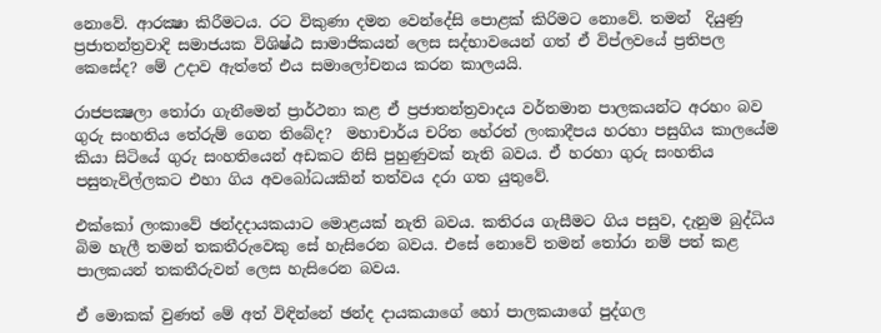නොවේ. ආරක්‍ෂා කිරීමටය. රට විකුණා දමන වෙන්දේසි පොළක් කිරිමට නොවේ. තමන්  දියුණු ප්‍රජාතන්ත්‍රවාදි සමාජයක විශිෂ්ඨ සාමාජිකයන් ලෙස සද්භාවයෙන් ගත් ඒ විප්ලවයේ ප්‍රතිපල කෙසේද? මේ උදාව ඇත්තේ එය සමාලෝචනය කරන කාලයයි.

රාජපක්‍ෂලා තෝරා ගැනීමෙන් ප්‍රාර්ථනා කළ ඒ ප්‍රජාතන්ත්‍රවාදය වර්තමාන පාලකයන්ට අරහං බව  ගුරු සංහතිය තේරුම් ගෙන තිබේද?  මහාචාර්ය චරිත හේරත් ලංකාදීපය හරහා පසුගිය කාලයේම කියා සිටියේ ගුරු සංහතියෙන් අඩකට නිසි පුහුණුවක් නැති බවය. ඒ හරහා ගුරු සංහතිය පසුතැවිල්ලකට එහා ගිය අවබෝධයකින් තත්වය දරා ගත යුතුවේ.

එක්කෝ ලංකාවේ ඡන්දදායකයාට මොළයක් නැති බවය. කතිරය ගැසීමට ගිය පසුව, දැනුම බුද්ධිය බිම හැලී තමන් තකතීරුවෙකු සේ හැසිරෙන බවය. එසේ නොවේ තමන් තෝරා නම් පත් කළ පාලකයන් තකතීරුවන් ලෙස හැසිරෙන බවය.

ඒ මොකක් වුණත් මේ අත් විඳින්නේ ඡන්ද දායකයාගේ හෝ පාලකයාගේ පුද්ගල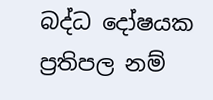බද්ධ දෝෂයක ප්‍රතිපල නම්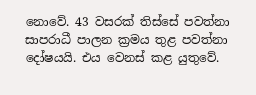නොවේ. 43 වසරක් තිස්සේ පවත්නා සාපරාධී පාලන ක්‍රමය තුළ පවත්නා දෝෂයයි. එය වෙනස් කළ යුතුවේ.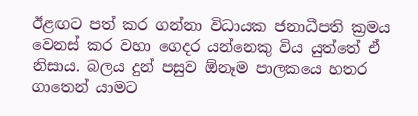ඊළඟට පත් කර ගන්නා විධායක ජනාධීපති ක්‍රමය වෙනස් කර වහා ගෙදර යන්නෙකු විය යුත්තේ ඒ නිසාය. බලය දුන් පසුව ඕනෑම පාලකයෙ හතර ගාතෙන් යාමට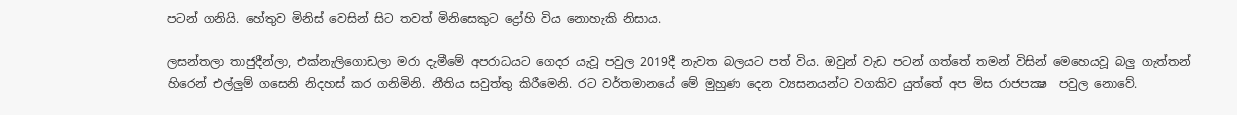පටන් ගනියි. හේතුව මිනිස් වෙසින් සිට තවත් මිනිසෙකුට ද්‍රෝහි විය නොහැකි නිසාය.

ලසන්තලා තාජුදීන්ලා, එක්නැලිගොඩලා මරා දැමීමේ අපරාධයට ගෙදර යැවූ පවුල 2019දී නැවත බලයට පත් විය. ඔවුන් වැඩ පටන් ගත්තේ තමන් විසින් මෙහෙයවූ බලු ගැත්තන් හිරෙන් එල්ලුම් ගසෙනි නිදහස් කර ගනිමිනි. නීතිය සවුත්තු කිරීමෙනි. රට වර්තමානයේ මේ මුහුණ දෙන ව්‍යසනයන්ට වගකිව යුත්තේ අප මිස රාජපක්‍ෂ  පවුල නොවේ.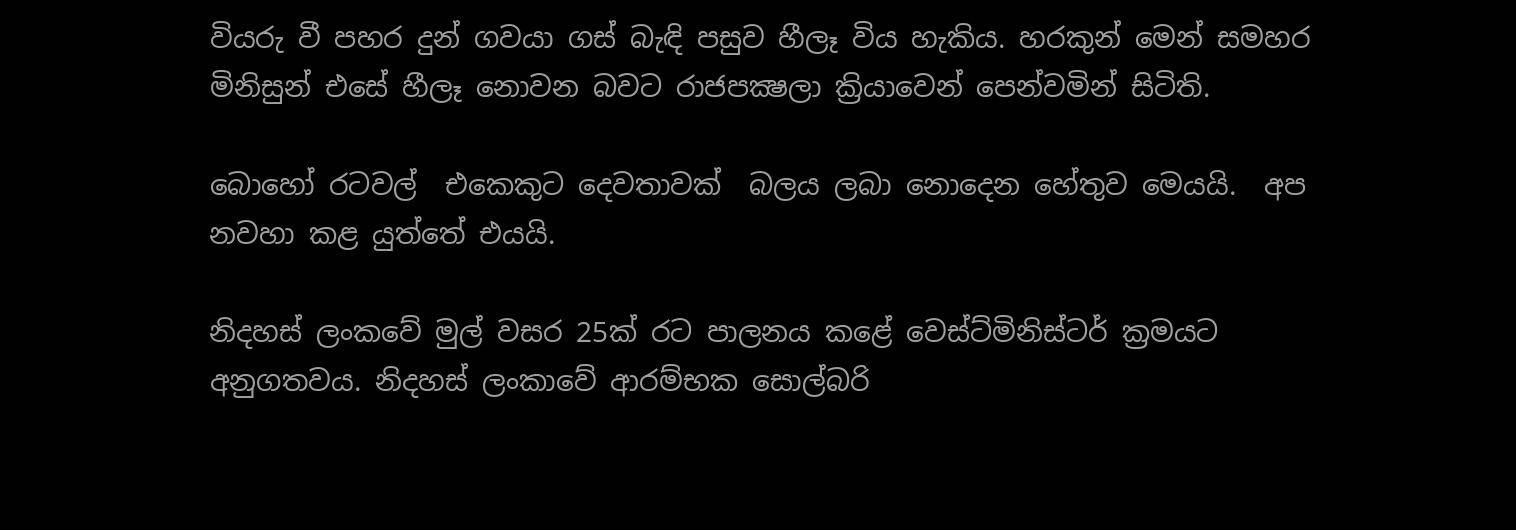වියරු වී පහර දුන් ගවයා ගස් බැඳි පසුව හීලෑ විය හැකිය. හරකුන් මෙන් සමහර මිනිසුන් එසේ හීලෑ නොවන බවට රාජපක්‍ෂලා ක්‍රියාවෙන් පෙන්වමින් සිටිති.

බොහෝ රටවල්  එකෙකුට දෙවතාවක්  බලය ලබා නොදෙන හේතුව මෙයයි.  අප නවහා කළ යුත්තේ එයයි.

නිදහස් ලංකවේ මුල් වසර 25ක් රට පාලනය කළේ වෙස්ට්මිනිස්ටර් ක්‍රමයට අනුගතවය. නිදහස් ලංකාවේ ආරම්භක සොල්බරි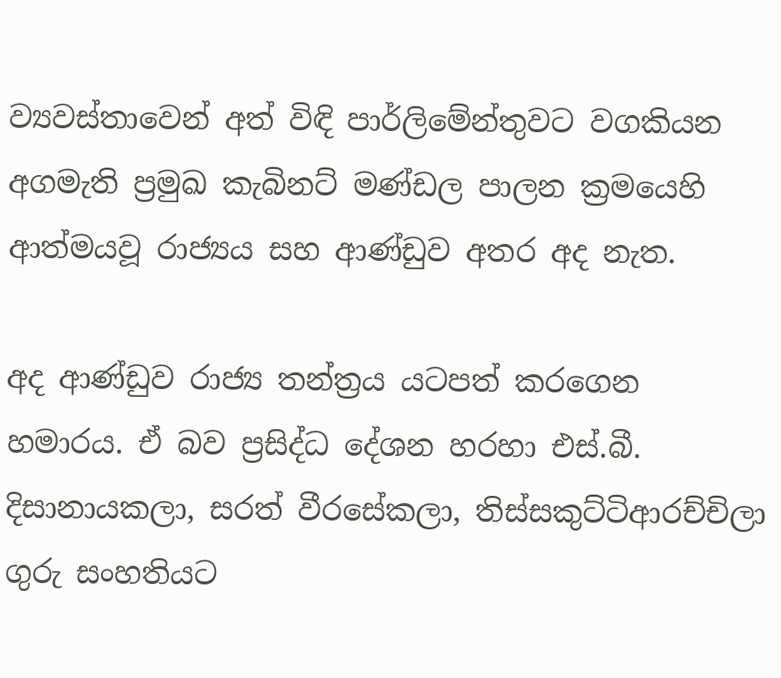ව්‍යවස්තාවෙන් අත් විඳි පාර්ලිමේන්තුවට වගකියන අගමැති ප්‍රමුඛ කැබිනට් මණ්ඩල පාලන ක්‍රමයෙහි ආත්මයවූ රාජ්‍යය සහ ආණ්ඩුව අතර අද නැත.

අද ආණ්ඩුව රාජ්‍ය තන්ත්‍රය යටපත් කරගෙන හමාරය. ඒ බව ප්‍රසිද්ධ දේශන හරහා එස්.බී. දිසානායකලා, සරත් වීරසේකලා, තිස්සකුට්ටිආරච්චිලා ගුරු සංහතියට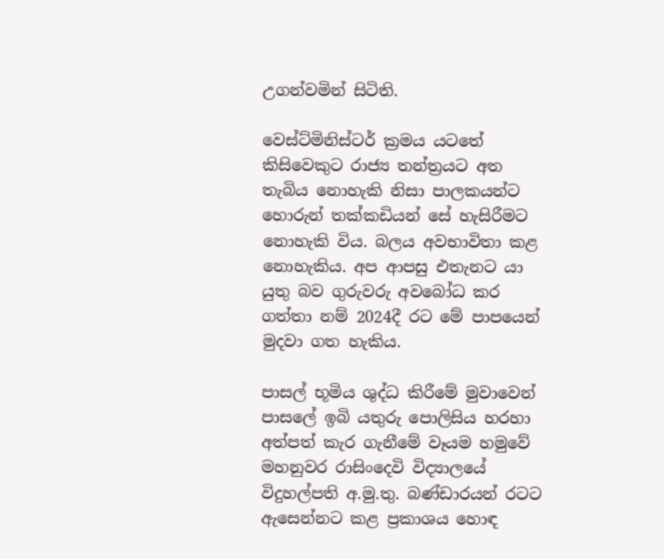උගන්වමින් සිටිති.

වෙස්ට්මිනිස්ටර් ක්‍රමය යටතේ කිසිවෙකුට රාජ්‍ය තන්ත්‍රයට අත තැබිය නොහැකි නිසා පාලකයන්ට හොරුන් තක්කඩියන් සේ හැසිරීමට නොහැකි විය. බලය අවභාවිතා කළ නොහැකිය. අප ආපසු එතැනට යා යුතු බව ගුරුවරු අවබෝධ කර ගත්තා නම් 2024දී රට මේ පාපයෙන් මුදවා ගත හැකිය.

පාසල් භූමිය ශුද්ධ කිරීමේ මුවාවෙන් පාසලේ ඉබි යතුරු පොලිසිය හරහා අත්පත් කැර ගැනීමේ වෑයම හමුවේ  මහනුවර රාසිංදෙවි විද්‍යාලයේ විදුහල්පති අ.මු.තු. බණ්ඩාරයන් රටට ඇසෙන්නට කළ ප්‍රකාශය හොඳ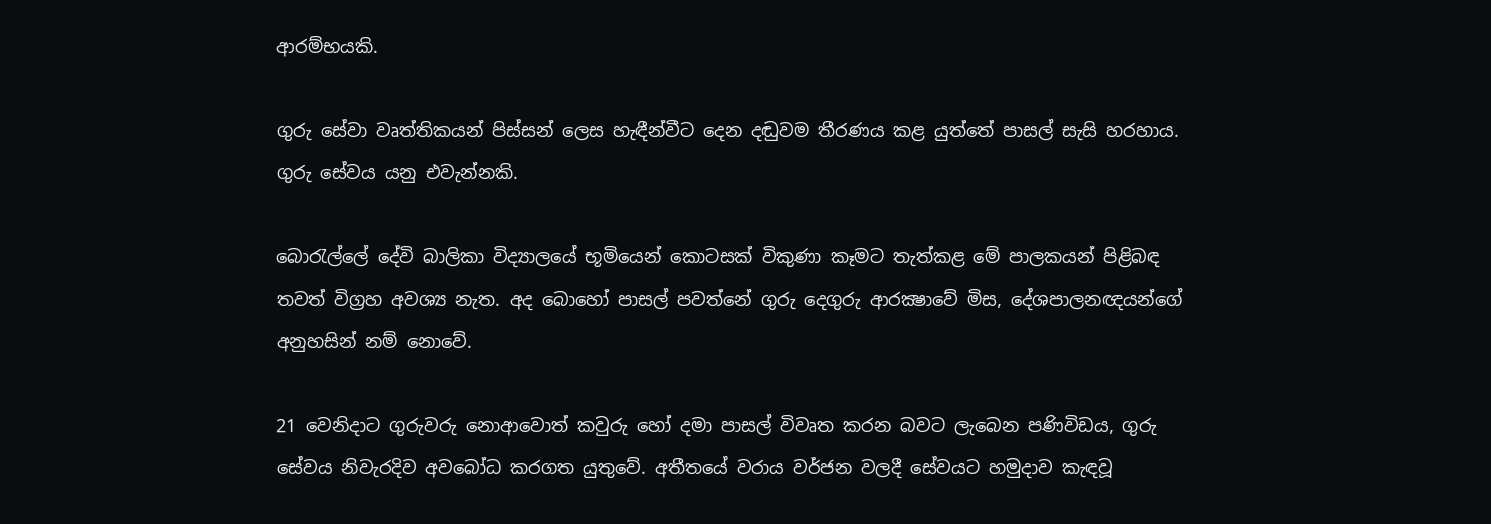ආරම්භයකි.

ගුරු සේවා වෘත්තිකයන් පිස්සන් ලෙස හැඳීන්වීට දෙන දඬුවම තීරණය කළ යුත්තේ පාසල් සැසි හරහාය. ගුරු සේවය යනු එවැන්නකි.

බොරැල්ලේ දේවි බාලිකා විද්‍යාලයේ භූමියෙන් කොටසක් විකුණා කෑමට තැත්කළ මේ පාලකයන් පිළිබඳ තවත් විග්‍රහ අවශ්‍ය නැත. අද බොහෝ පාසල් පවත්නේ ගුරු දෙගුරු ආරක්‍ෂාවේ මිස, දේශපාලනඥයන්ගේ අනුහසින් නම් නොවේ.

21 වෙනිදාට ගුරුවරු නොආවොත් කවුරු හෝ දමා පාසල් විවෘත කරන බවට ලැබෙන පණිවිඩය, ගුරු සේවය නිවැරදිව අවබෝධ කරගත යුතුවේ. අතීතයේ වරාය වර්ජන වලදී සේවයට හමුදාව කැඳවූ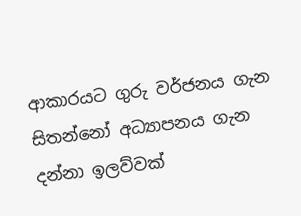ආකාරයට ගුරු වර්ජනය ගැන සිතන්නෝ අධ්‍යාපනය ගැන දන්නා ඉලව්වක්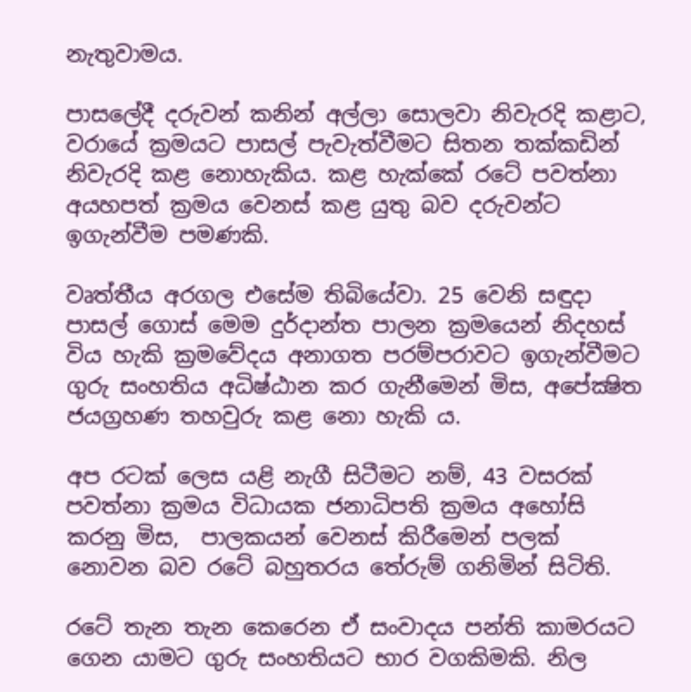නැතුවාමය.

පාසලේදී දරුවන් කනින් අල්ලා සොලවා නිවැරදි කළාට, වරායේ ක්‍රමයට පාසල් පැවැත්වීමට සිතන තක්කඩින් නිවැරදි කළ නොහැකිය. කළ හැක්කේ රටේ පවත්නා අයහපත් ක්‍රමය වෙනස් කළ යුතු බව දරුවන්ට ඉගැන්වීම පමණකි.

වෘත්තීය අරගල එසේම තිබියේවා. 25 වෙනි සඳුදා පාසල් ගොස් මෙම දුර්දාන්ත පාලන ක්‍රමයෙන් නිදහස් විය හැකි ක්‍රමවේදය අනාගත පරම්පරාවට ඉගැන්වීමට ගුරු සංහතිය අධිෂ්ඨාන කර ගැනීමෙන් මිස, අපේක්‍ෂිත ජයග්‍රහණ තහවුරු කළ නො හැකි ය.

අප රටක් ලෙස යළි නැගී සිටීමට නම්, 43 වසරක් පවත්නා ක්‍රමය විධායක ජනාධිපති ක්‍රමය අහෝසි කරනු මිස,  පාලකයන් වෙනස් කිරීමෙන් පලක් නොවන බව රටේ බහුතරය තේරුම් ගනිමින් සිටිති.

රටේ තැන තැන කෙරෙන ඒ සංවාදය පන්ති කාමරයට ගෙන යාමට ගුරු සංහතියට භාර වගකිමකි. නිල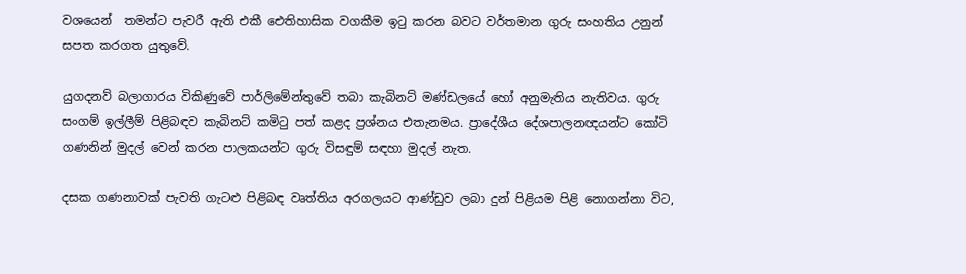වශයෙන්  තමන්ට පැවරී ඇති එකී ඓතිහාසික වගකීම ඉටු කරන බවට වර්තමාන ගුරු සංහතිය උනුන් සපත කරගත යුතුවේ.

යුගදනව් බලාගාරය විකිණුවේ පාර්ලිමේන්තුවේ තබා කැබිනට් මණ්ඩලයේ හෝ අනුමැතිය නැතිවය. ගුරු සංගම් ඉල්ලීම් පිළිබඳව කැබිනට් කමිටු පත් කළද ප්‍රශ්නය එතැනමය. ප්‍රාදේශීය දේශපාලනඥයන්ට කෝටි ගණනින් මුදල් වෙන් කරන පාලකයන්ට ගුරු විසඳුම් සඳහා මුදල් නැත.

දසක ගණනාවක් පැවති ගැටළු පිළිබඳ වෘත්තිය අරගලයට ආණ්ඩුව ලබා දුන් පිළියම පිළි නොගන්නා විට,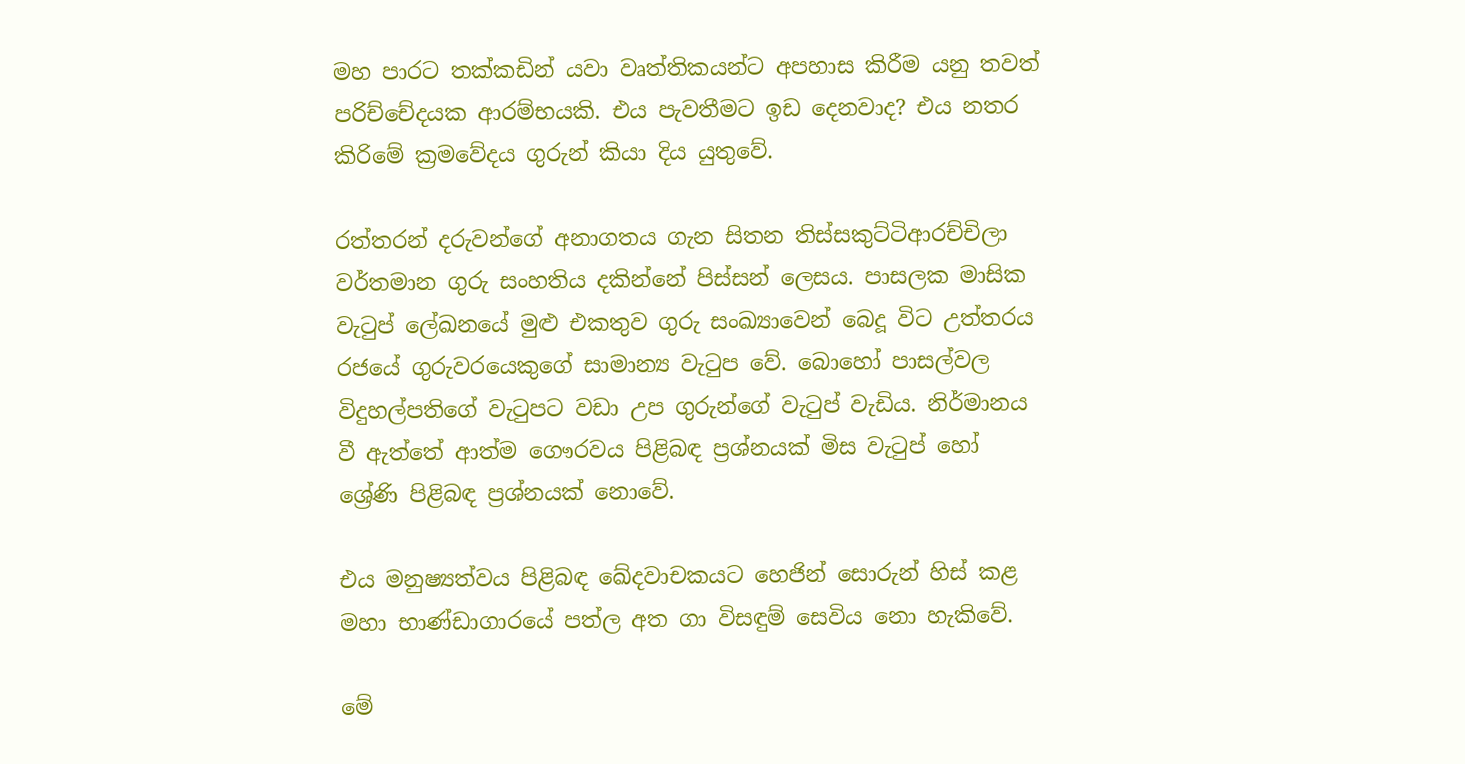මහ පාරට තක්කඩින් යවා වෘත්තිකයන්ට අපහාස කිරීම යනු තවත් පරිච්චේදයක ආරම්භයකි. එය පැවතීමට ඉඩ දෙනවාද? එය නතර කිරිමේ ක්‍රමවේදය ගුරුන් කියා දිය යුතුවේ.

රත්තරන් දරුවන්ගේ අනාගතය ගැන සිතන තිස්සකුට්ටිආරච්චිලා වර්තමාන ගුරු සංහතිය දකින්නේ පිස්සන් ලෙසය. පාසලක මාසික වැටුප් ලේඛනයේ මුළු එකතුව ගුරු සංඛ්‍යාවෙන් බෙදූ විට උත්තරය රජයේ ගුරුවරයෙකුගේ සාමාන්‍ය වැටුප වේ. බොහෝ පාසල්වල විදුහල්පතිගේ වැටුපට වඩා උප ගුරුන්ගේ වැටුප් වැඩිය. නිර්මානය වී ඇත්තේ ආත්ම ගෞරවය පිළිබඳ ප්‍රශ්නයක් මිස වැටුප් හෝ  ශ්‍රේණි පිළිබඳ ප්‍රශ්නයක් නොවේ.

එය මනුෂ්‍යත්වය පිළිබඳ ඛේදවාචකයට හෙජින් සොරුන් හිස් කළ මහා භාණ්ඩාගාරයේ පත්ල අත ගා විසඳුම් සෙවිය නො හැකිවේ.

මේ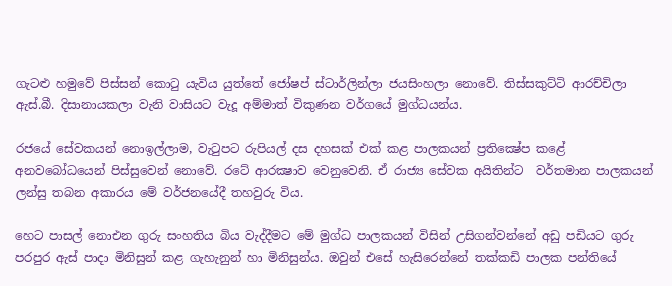ගැටළු හමුවේ පිස්සන් කොටු යැවිය යුත්තේ ජෝෂප් ස්ටාර්ලින්ලා ජයසිංහලා නොවේ. තිස්සකුට්ටි ආරච්චිලා ඇස්.බී. දිසානායකලා වැනි වාසියට වැදූ අම්මාත් විකුණන වර්ගයේ මුග්ධයන්ය.

රජයේ සේවකයන් නොඉල්ලාම, වැටුපට රුපියල් දස දහසක් එක් කළ පාලකයන් ප්‍රතික්‍ෂේප කළේ අනවබෝධයෙන් පිස්සුවෙන් නොවේ. රටේ ආරක්‍ෂාව වෙනුවෙනි. ඒ රාජ්‍ය සේවක අයිතින්ට  වර්තමාන පාලකයන් ලන්සු තබන අකාරය මේ වර්ජනයේදී තහවුරු විය.

හෙට පාසල් නොඑන ගුරු සංහතිය බිය වැද්දීමට මේ මුග්ධ පාලකයන් විසින් උසිගන්වන්නේ අඩු පඩියට ගුරු පරපුර ඇස් පාදා මිනිසුන් කළ ගැහැනුන් හා මිනිසුන්ය. ඔවුන් එසේ හැසිරෙන්නේ තක්කඩි පාලක පන්තියේ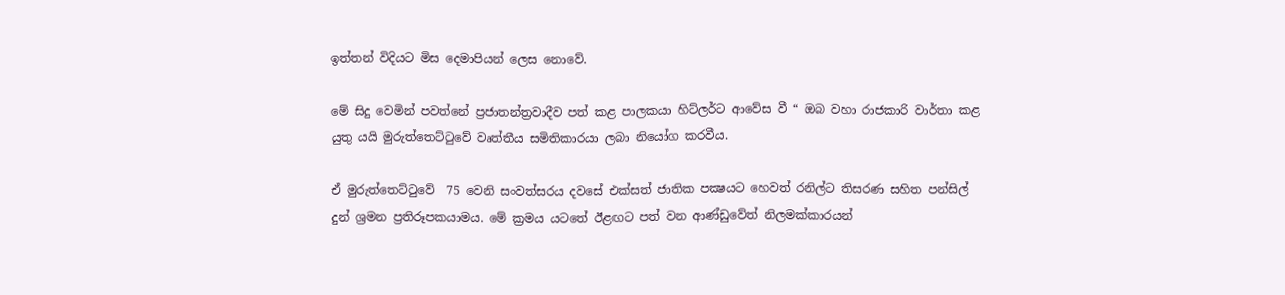ඉත්තන් විදියට මිස දෙමාපියන් ලෙස නොවේ.

මේ සිදු වෙමින් පවත්නේ ප්‍රජාතන්ත්‍රවාදීව පත් කළ පාලකයා හිට්ලර්ට ආවේස වී “ ඔබ වහා රාජකාරි වාර්තා කළ යුතු යයි මුරුත්තෙට්ටුවේ වෘත්තීය සමිතිකාරයා ලබා නියෝග කරවීය.

ඒ මුරුත්තෙට්ටුවේ  75 වෙනි සංවත්සරය දවසේ එක්සත් ජාතික පක්‍ෂයට හෙවත් රනිල්ට තිසරණ සහිත පන්සිල් දුන් ශ්‍රමන ප්‍රතිරූපකයාමය. මේ ක්‍රමය යටතේ ඊළඟට පත් වන ආණ්ඩුවේත් නිලමක්කාරයන්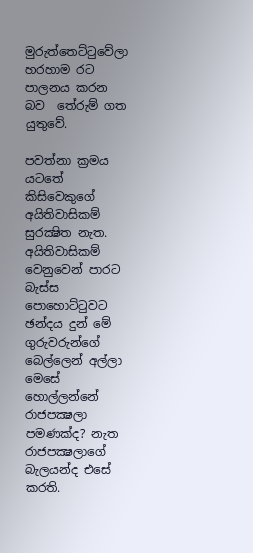මුරුත්තෙට්ටුවේලා හරහාම රට පාලනය කරන බව  තේරුම් ගත යුතුවේ.

පවත්නා ක්‍රමය යටතේ කිසිවෙකුගේ අයිතිවාසිකම් සුරක්‍ෂිත නැත. අයිතිවාසිකම් වෙනුවෙන් පාරට බැස්ස පොහොට්ටුවට ඡන්දය දුන් මේ ගුරුවරුන්ගේ  බෙල්ලෙන් අල්ලා මෙසේ හොල්ලන්නේ රාජපක්‍ෂලා පමණක්ද? නැත රාජපක්‍ෂලාගේ බැලයන්ද එසේ කරති.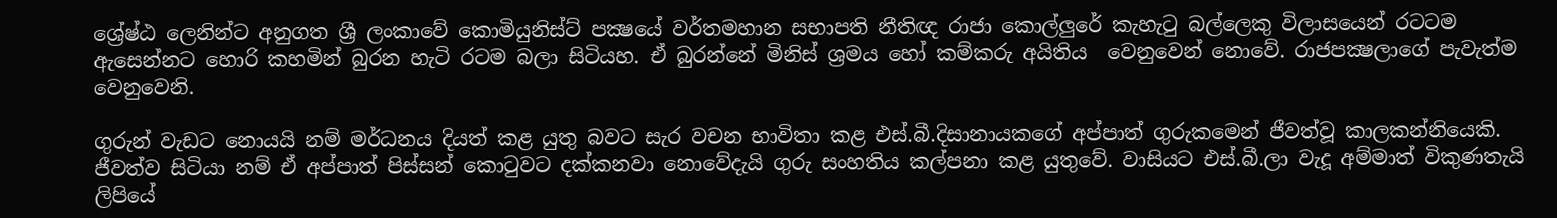ශ්‍රේෂ්ඨ ලෙනින්ට අනුගත ශ්‍රී ලංකාවේ කොමියුනිස්ට් පක්‍ෂයේ වර්තමහාන සභාපති නීතිඥ රාජා කොල්ලුරේ කැහැටු බල්ලෙකු විලාසයෙන් රටටම ඇසෙන්නට හොරි කහමින් බුරන හැටි රටම බලා සිටියහ. ඒ බුරන්නේ මිනිස් ශ්‍රමය හෝ කම්කරු අයිතිය  වෙනුවෙන් නොවේ. රාජපක්‍ෂලාගේ පැවැත්ම වෙනුවෙනි.

ගුරුන් වැඩට නොයයි නම් මර්ධනය දියත් කළ යුතු බවට සැර වචන භාවිතා කළ එස්.බී.දිසානායකගේ අප්පාත් ගුරුකමෙන් ජීවත්වූ කාලකන්නියෙකි. ජීවත්ව සිටියා නම් ඒ අප්පාත් පිස්සන් කොටුවට දක්කනවා නොවේදැයි ගුරු සංහතිය කල්පනා කළ යුතුවේ. වාසියට එස්.බී.ලා වැදූ අම්මාත් විකුණතැයි ලිපියේ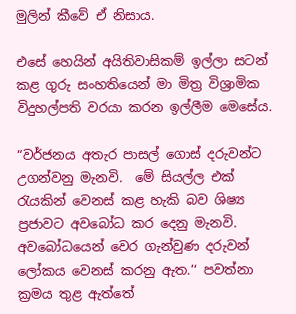මුලින් කීවේ ඒ නිසාය.

එසේ හෙයින් අයිතිවාසිකම් ඉල්ලා සටන් කළ ගුරු සංහතියෙන් මා මිත්‍ර විශ්‍රාමික විදුහල්පති වරයා කරන ඉල්ලීම මෙසේය.

“වර්ජනය අතැර පාසල් ගොස් දරුවන්ට උගන්වනු මැනවි.  මේ සියල්ල එක් රැයකින් වෙනස් කළ හැකි බව ශිෂ්‍ය ප්‍රජාවට අවබෝධ කර දෙනු මැනවි. අවබෝධයෙන් වෙර ගැන්වුණ දරුවන් ලෝකය වෙනස් කරනු ඇත.’‘ පවත්නා ක්‍රමය තුළ ඇත්තේ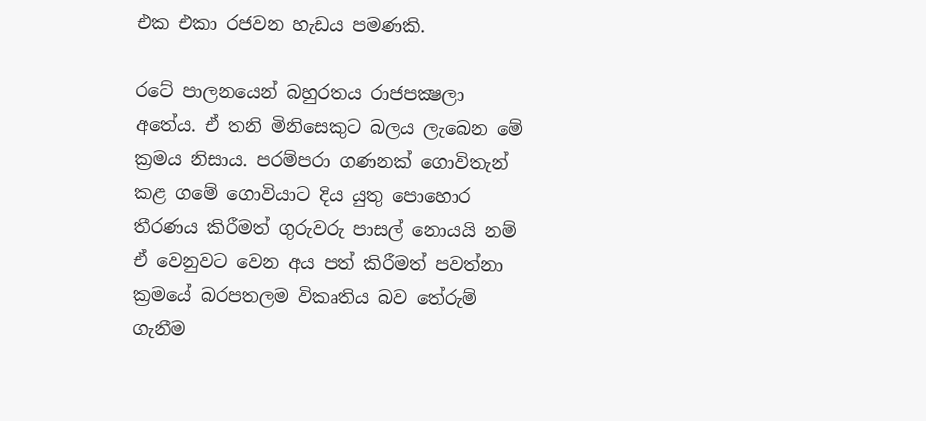එක එකා රජවන හැඩය පමණකි.

රටේ පාලනයෙන් බහුරතය රාජපක්‍ෂලා අතේය. ඒ තනි මිනිසෙකුට බලය ලැබෙන මේ ක්‍රමය නිසාය. පරම්පරා ගණනක් ගොවිතැන් කළ ගමේ ගොවියාට දිය යුතු පොහොර තීරණය කිරීමත් ගුරුවරු පාසල් නොයයි නම් ඒ වෙනුවට වෙන අය පත් කිරීමත් පවත්නා ක්‍රමයේ බරපතලම විකෘතිය බව තේරුම් ගැනීම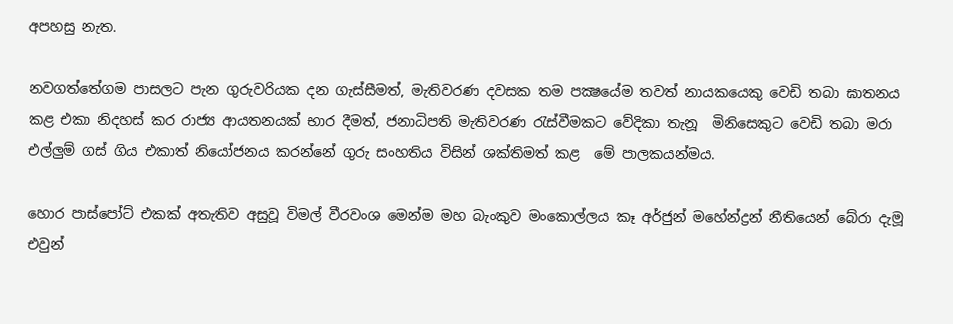අපහසු නැත.

නවගත්තේගම පාසලට පැන ගුරුවරියක දන ගැස්සීමත්, මැතිවරණ දවසක තම පක්‍ෂයේම තවත් නායකයෙකු වෙඩි තබා ඝාතනය කළ එකා නිදහස් කර රාජ්‍ය ආයතනයක් භාර දීමත්, ජනාධිපති මැතිවරණ රැස්වීමකට වේදිකා තැනූ  මිනිසෙකුට වෙඩි තබා මරා එල්ලුම් ගස් ගිය එකාත් නියෝජනය කරන්නේ ගුරු සංහතිය විසින් ශක්තිමත් කළ  මේ පාලකයන්මය.

හොර පාස්පෝට් එකක් අතැතිව අසුවූ විමල් වීරවංශ මෙන්ම මහ බැංකුව මංකොල්ලය කෑ අර්ජුන් මහේන්ද්‍රන් නීතියෙන් බේරා දැමූ එවුන්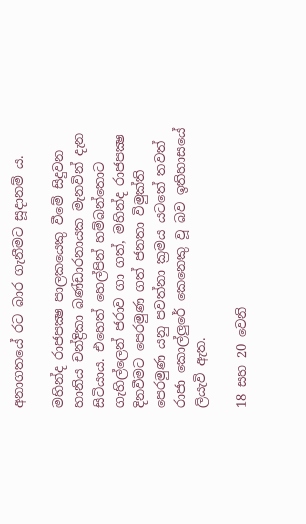අනාගතයේ රට බාර ගැනීමට සූදානම් ය.

මහින්ද රාජපක්‍ෂ පාලකයෙකු වීමේ සිදුවන හානිය චන්ද්‍රිකා බණ්ඩාරනායක මැනවින් දැන සිටියාය. එහෙත් හෙල්පින් හම්බන්තොට ගැහිල්ලෙන් ජරාව ගා ගත්, මහින්ද රාජපක්‍ෂ දිනවීමට පෙරමුණ ගත් ජනතා විමුක්ති පෙරමුණ යනු පවත්නා ක්‍රමය යටතේ තවත් රාජා කොල්ලුරේ කෙනෙකු වූ බව ඉතිහාසයේ ලියැවි ඇත.

18 සහ 20 වෙනි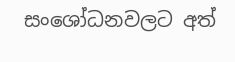සංශෝධනවලට අත්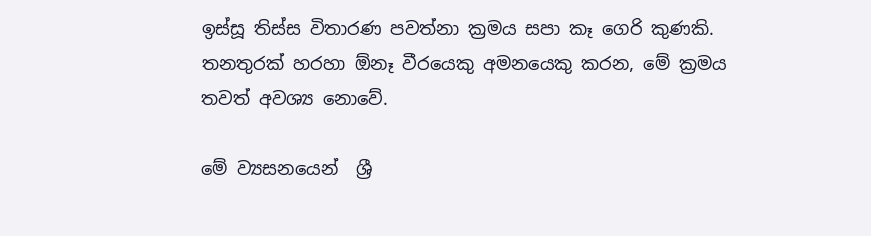ඉස්සූ තිස්ස විතාරණ පවත්නා ක්‍රමය සපා කෑ ගෙරි කුණකි. තනතුරක් හරහා ඕනෑ වීරයෙකු අමනයෙකු කරන, මේ ක්‍රමය තවත් අවශ්‍ය නොවේ.

මේ ව්‍යසනයෙන්  ශ්‍රී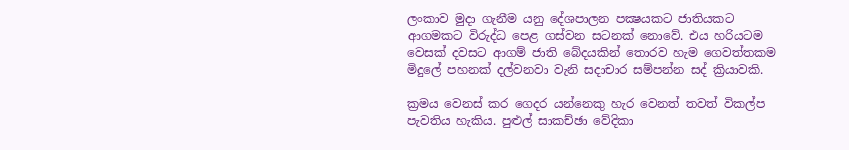ලංකාව මුදා ගැනීම යනු දේශපාලන පක්‍ෂයකට ජාතියකට ආගමකට විරුද්ධ පෙළ ගස්වන සටනක් නොවේ. එය හරියටම වෙසක් දවසට ආගම් ජාති බේදයකින් තොරව හැම ගෙවත්තකම  මිදුලේ පහනක් දල්වනවා වැනි සදාචාර සම්පන්න සද් ක්‍රියාවකි.

ක්‍රමය වෙනස් කර ගෙදර යන්නෙකු හැර වෙනත් තවත් විකල්ප පැවතිය හැකිය. පුළුල් සාකච්ඡා වේදිකා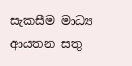සැකසීම මාධ්‍ය ආයතන සතු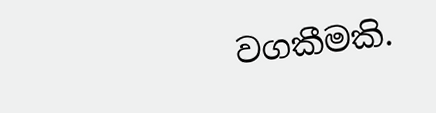වගකීමකි.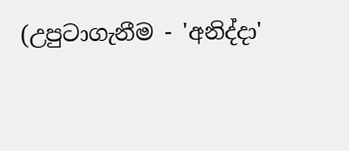(උපුටාගැනීම - 'අනිද්දා'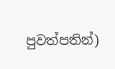පුවත්පතින්)